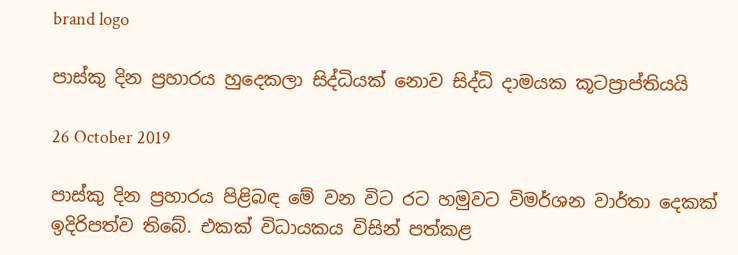brand logo

පාස්කු දින ප්‍රහාරය හුදෙකලා සිද්ධියක් නොව සිද්ධි දාමයක කූටප්‍රාප්තියයි

26 October 2019

පාස්කු දින ප්‍රහාරය පිළිබඳ මේ වන විට රට හමුවට විමර්ශන වාර්තා දෙකක් ඉදිරිපත්ව තිබේ. එකක් විධායකය විසින් පත්කළ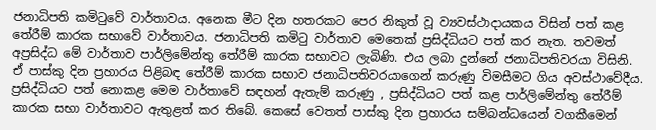ජනාධිපති කමිටුවේ වාර්තාවය. අනෙක මීට දින හතරකට පෙර නිකුත් වූ ව්‍යවස්ථාදායකය විසින් පත් කළ තේරීම් කාරක සභාවේ වාර්තාවය. ජනාධිපති කමිටු වාර්තාව මෙතෙක් ප්‍රසිද්ධියට පත් කර නැත. තවමත් අප්‍රසිද්ධ මේ වාර්තාව පාර්ලිමේන්තු තේරීම් කාරක සභාවට ලැබිණි. එය ලබා දුන්නේ ජනාධිපතිවරයා විසිනි. ඒ පාස්කු දින ප්‍රහාරය පිළිබඳ තේරීම් කාරක සභාව ජනාධිපතිවරයාගෙන් කරුණු විමසීමට ගිය අවස්ථාවේදීය. ප්‍රසිද්ධියට පත් නොකළ මෙම වාර්තාවේ සඳහන් ඇතැම් කරුණු , ප්‍රසිද්ධියට පත් කළ පාර්ලිමේන්තු තේරීම් කාරක සභා වාර්තාවට ඇතුළත් කර තිබේ. කෙසේ වෙතත් පාස්කු දින ප්‍රහාරය සම්බන්ධයෙන් වගකීමෙන්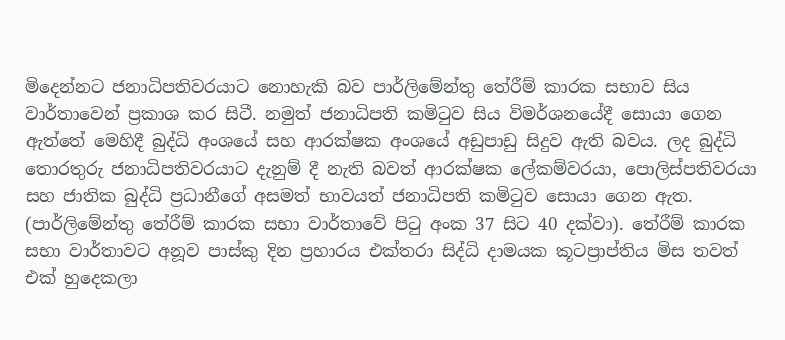මිදෙන්නට ජනාධිපතිවරයාට නොහැකි බව පාර්ලිමේන්තු තේරීම් කාරක සභාව සිය වාර්තාවෙන් ප්‍රකාශ කර සිටී. නමුත් ජනාධිපති කමිටුව සිය විමර්ශනයේදී සොයා ගෙන ඇත්තේ මෙහිදී බුද්ධි අංශයේ සහ ආරක්ෂක අංශයේ අඩුපාඩු සිදුව ඇති බවය. ලද බුද්ධි තොරතුරු ජනාධිපතිවරයාට දැනුම් දී නැති බවත් ආරක්ෂක ලේකම්වරයා, පොලිස්පතිවරයා සහ ජාතික බුද්ධි ප්‍රධානීගේ අසමත් භාවයත් ජනාධිපති කමිටුව සොයා ගෙන ඇත. (පාර්ලිමේන්තු තේරීම් කාරක සභා වාර්තාවේ පිටු අංක 37 සිට 40 දක්වා). තේරීම් කාරක සභා වාර්තාවට අනූව පාස්කු දින ප්‍රහාරය එක්තරා සිද්ධි දාමයක කූටප්‍රාප්තිය මිස තවත් එක් හුදෙකලා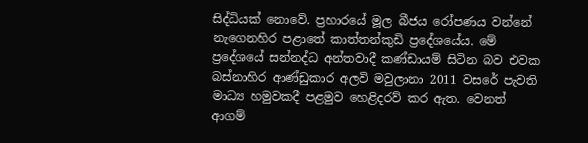සිද්ධියක් නොවේ. ප්‍රහාරයේ මූල බීජය රෝපණය වන්නේ නැගෙනහිර පළාතේ කාත්තන්කුඩි ප්‍රදේශයේය. මේ ප්‍රදේශයේ සන්නද්ධ අන්තවාදී කණ්ඩායම් සිටින බව එවක බස්නාහිර ආණ්ඩුකාර අලවි මවුලානා 2011 වසරේ පැවති මාධ්‍ය හමුවකදී පළමුව හෙළිදරව් කර ඇත. වෙනත් ආගම්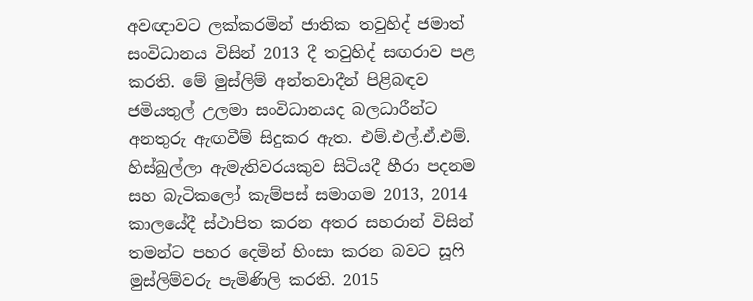අවඥාවට ලක්කරමින් ජාතික තවුහිද් ජමාත් සංවිධානය විසින් 2013 දී තවුහිද් සඟරාව පළ කරති. මේ මුස්ලිම් අන්තවාදීන් පිළිබඳව ජමියතුල් උලමා සංවිධානයද බලධාරීන්ට අනතුරු ඇඟවීම් සිදුකර ඇත. එම්.එල්.ඒ.එම්. හිස්බුල්ලා ඇමැතිවරයකුව සිටියදී හීරා පදනම සහ බැටිකලෝ කැම්පස් සමාගම 2013, 2014 කාලයේදී ස්ථාපිත කරන අතර සහරාන් විසින් තමන්ට පහර දෙමින් හිංසා කරන බවට සූෆි මුස්ලිම්වරු පැමිණිලි කරති. 2015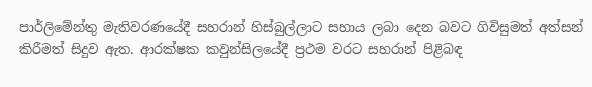පාර්ලිමේන්තු මැතිවරණයේදී සහරාන් හිස්බුල්ලාට සහාය ලබා දෙන බවට ගිවිසුමත් අත්සන් කිරීමත් සිදුව ඇත. ආරක්ෂක කවුන්සිලයේදී ප්‍රථම වරට සහරාන් පිළිබඳ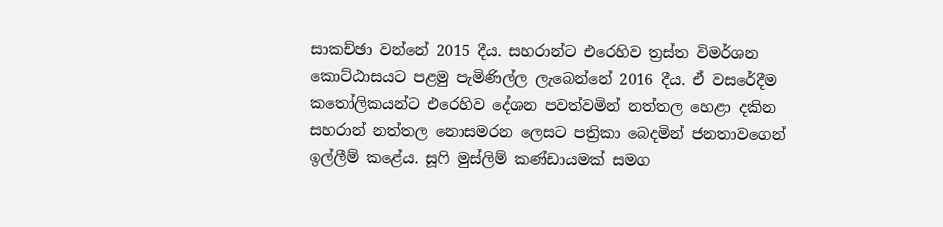සාකච්ඡා වන්නේ 2015 දීය. සහරාන්ට එරෙහිව ත්‍රස්ත විමර්ශන කොට්ඨාසයට පළමු පැමිණිල්ල ලැබෙන්නේ 2016 දීය. ඒ වසරේදීම කතෝලිකයන්ට එරෙහිව දේශන පවත්වමින් නත්තල හෙළා දකින සහරාන් නත්තල නොසමරන ලෙසට පත්‍රිකා බෙදමින් ජනතාවගෙන් ඉල්ලීම් කළේය. සූෆි මුස්ලිම් කණ්ඩායමක් සමග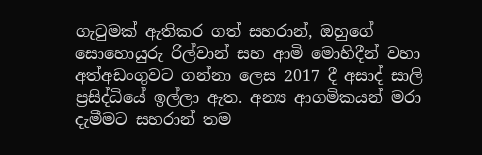ගැටුමක් ඇතිකර ගත් සහරාන්, ඔහුගේ සොහොයුරු රිල්වාන් සහ ආමි මොහිදීන් වහා අත්අඩංගුවට ගන්නා ලෙස 2017 දී අසාද් සාලි ප්‍රසිද්ධියේ ඉල්ලා ඇත. අන්‍ය ආගමිකයන් මරා දැමීමට සහරාන් තම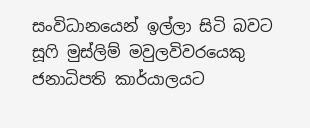සංවිධානයෙන් ඉල්ලා සිටි බවට සූෆි මුස්ලිම් මවුලවිවරයෙකු ජනාධිපති කාර්යාලයට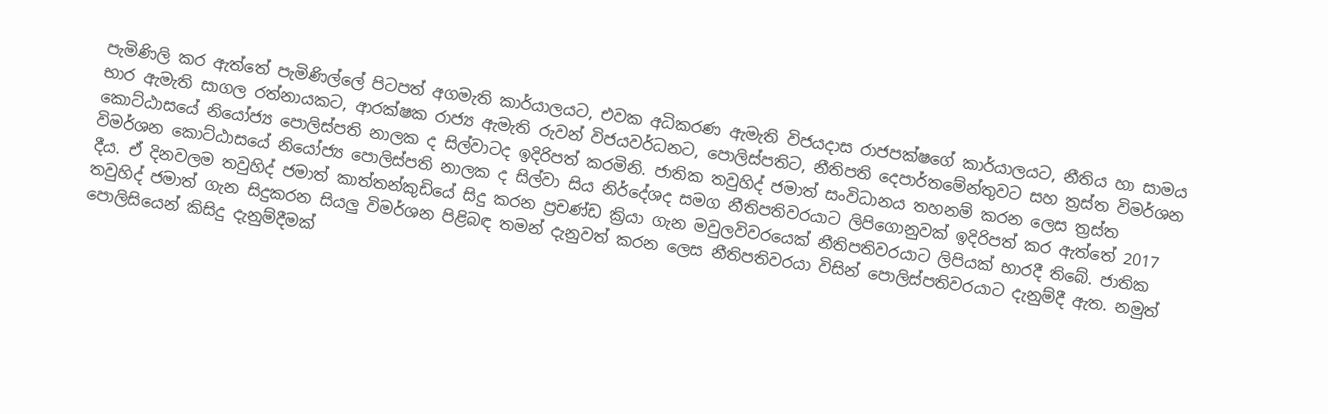පැමිණිලි කර ඇත්තේ පැමිණිල්ලේ පිටපත් අගමැති කාර්යාලයට, එවක අධිකරණ ඇමැති විජයදාස රාජපක්ෂගේ කාර්යාලයට, නීතිය හා සාමය භාර ඇමැති සාගල රත්නායකට, ආරක්ෂක රාජ්‍ය ඇමැති රුවන් විජයවර්ධනට, පොලිස්පතිට, නීතිපති දෙපාර්තමේන්තුවට සහ ත්‍රස්ත විමර්ශන කොට්ඨාසයේ නියෝජ්‍ය පොලිස්පති නාලක ද සිල්වාටද ඉදිරිපත් කරමිනි. ජාතික තවුහිද් ජමාත් සංවිධානය තහනම් කරන ලෙස ත්‍රස්ත විමර්ශන කොට්ඨාසයේ නියෝජ්‍ය පොලිස්පති නාලක ද සිල්වා සිය නිර්දේශද සමග නීතිපතිවරයාට ලිපිගොනුවක් ඉදිරිපත් කර ඇත්තේ 2017 දීය. ඒ දිනවලම තවුහිද් ජමාත් කාත්තන්කුඩියේ සිදු කරන ප්‍රචණ්ඩ ක්‍රියා ගැන මවුලවිවරයෙක් නීතිපතිවරයාට ලිපියක් භාරදී තිබේ. ජාතික තවුහිද් ජමාත් ගැන සිදුකරන සියලු විමර්ශන පිළිබඳ තමන් දැනුවත් කරන ලෙස නීතිපතිවරයා විසින් පොලිස්පතිවරයාට දැනුම්දී ඇත. නමුත් පොලිසියෙන් කිසිදු දැනුම්දීමක්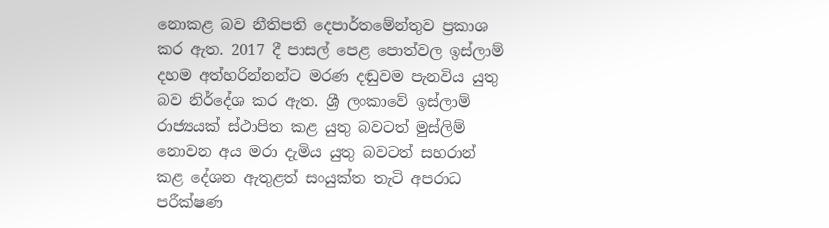නොකළ බව නීතිපති දෙපාර්තමේන්තුව ප්‍රකාශ කර ඇත. 2017 දී පාසල් පෙළ පොත්වල ඉස්ලාම් දහම අත්හරින්නන්ට මරණ දඬුවම පැනවිය යුතු බව නිර්දේශ කර ඇත. ශ්‍රී ලංකාවේ ඉස්ලාම් රාජ්‍යයක් ස්ථාපිත කළ යුතු බවටත් මුස්ලිම් නොවන අය මරා දැමිය යුතු බවටත් සහරාන් කළ දේශන ඇතුළත් සංයුක්ත තැටි අපරාධ පරීක්ෂණ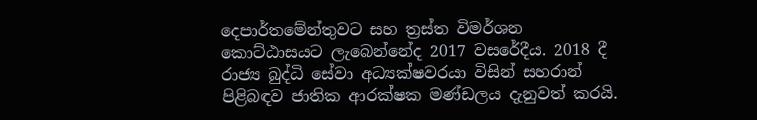දෙපාර්තමේන්තුවට සහ ත්‍රස්ත විමර්ශන කොට්ඨාසයට ලැබෙන්නේද 2017 වසරේදීය. 2018 දී රාජ්‍ය බුද්ධි සේවා අධ්‍යක්ෂවරයා විසින් සහරාන් පිළිබඳව ජාතික ආරක්ෂක මණ්ඩලය දැනුවත් කරයි.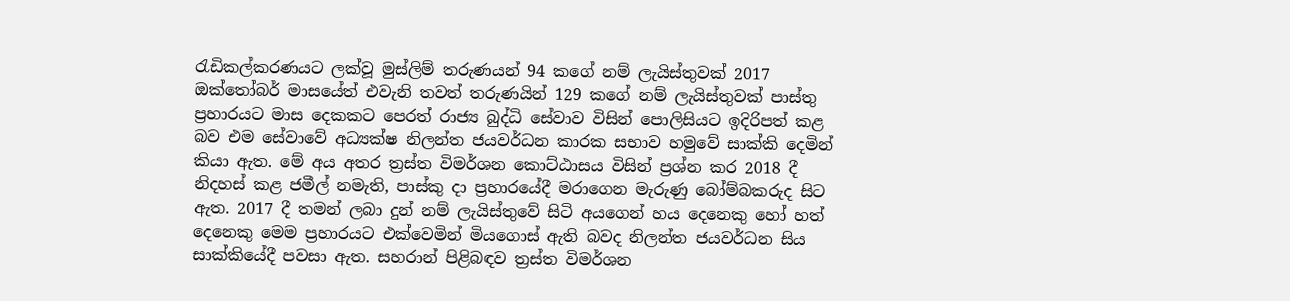රැඩිකල්කරණයට ලක්වූ මුස්ලිම් තරුණයන් 94 කගේ නම් ලැයිස්තුවක් 2017 ඔක්තෝබර් මාසයේත් එවැනි තවත් තරුණයින් 129 කගේ නම් ලැයිස්තුවක් පාස්තු ප්‍රහාරයට මාස දෙකකට පෙරත් රාජ්‍ය බුද්ධි සේවාව විසින් පොලිසියට ඉදිරිපත් කළ බව එම සේවාවේ අධ්‍යක්ෂ නිලන්ත ජයවර්ධන කාරක සභාව හමුවේ සාක්කි දෙමින් කියා ඇත. මේ අය අතර ත්‍රස්ත විමර්ශන කොට්ඨාසය විසින් ප්‍රශ්න කර 2018 දී නිදහස් කළ ජමීල් නමැති, පාස්කු දා ප්‍රහාරයේදී මරාගෙන මැරුණු බෝම්බකරුද සිට ඇත. 2017 දී තමන් ලබා දුන් නම් ලැයිස්තුවේ සිටි අයගෙන් හය දෙනෙකු හෝ හත් දෙනෙකු මෙම ප්‍රහාරයට එක්වෙමින් මියගොස් ඇති බවද නිලන්ත ජයවර්ධන සිය සාක්කියේදී පවසා ඇත. සහරාන් පිළිබඳව ත්‍රස්ත විමර්ශන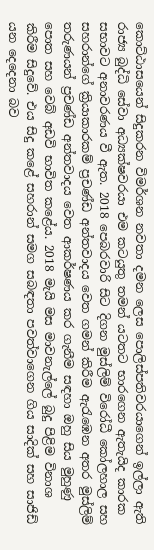කොට්ඨාසයෙන් සිදුකරන විමර්ශන නවතා දමන ලෙස පොලිස්පතිවරයාගෙන් ඉල්ලා ඇති රාජ්‍ය බුද්ධි සේවා අධ්‍යක්ෂවරයා එම කටයුතු තමන් යටතට භාරගෙන ඇතැයිද කාරක සභාවට අනාවරණය වී ඇත. 2018 පෙබරවාරි සිට දිගන මුස්ලිම් විරෝධී කෝලහාල සහ සහරාන්ගේ ක්‍රියාකාරකම් ප්‍රචණ්ඩ අන්තවාදය වෙත ගමන් කිරීම ඇරැඹෙන අතර මුස්ලිම් තරුණයන් ප්‍රචණ්ඩ අන්තවාදය වෙත ආකර්ෂණය කර ගැනීම සඳහා ඔහු සිය මුහුණු පොත සහ වෙබ් අඩවි භාවිත කළේය. 2018 මැයි මස මාවනැල්ලේ බුදු පිළිම විනාශ කිරීම සිදුවේ. එය සිදු කළේ සහරාන් සමග සබඳතා පවත්වාගෙන ගිය සාදික් සහ සාජිඩ් යන දෙදෙනා බව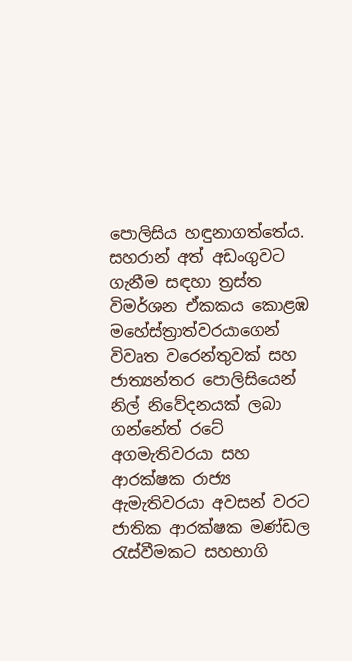පොලිසිය හඳුනාගත්තේය. සහරාන් අත් අඩංගුවට ගැනීම සඳහා ත්‍රස්ත විමර්ශන ඒකකය කොළඹ මහේස්ත්‍රාත්වරයාගෙන් විවෘත වරෙන්තුවක් සහ ජාත්‍යන්තර පොලිසියෙන් නිල් නිවේදනයක් ලබා ගන්නේත් රටේ අගමැතිවරයා සහ ආරක්ෂක රාජ්‍ය ඇමැතිවරයා අවසන් වරට ජාතික ආරක්ෂක මණ්ඩල රැස්වීමකට සහභාගි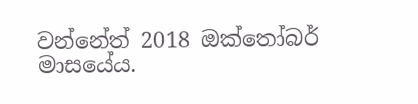වන්නේත් 2018 ඔක්තෝබර් මාසයේය.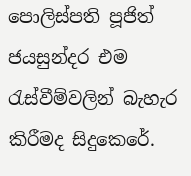පොලිස්පති පූජිත් ජයසුන්දර එම රැස්වීම්වලින් බැහැර කිරීමද සිදුකෙරේ.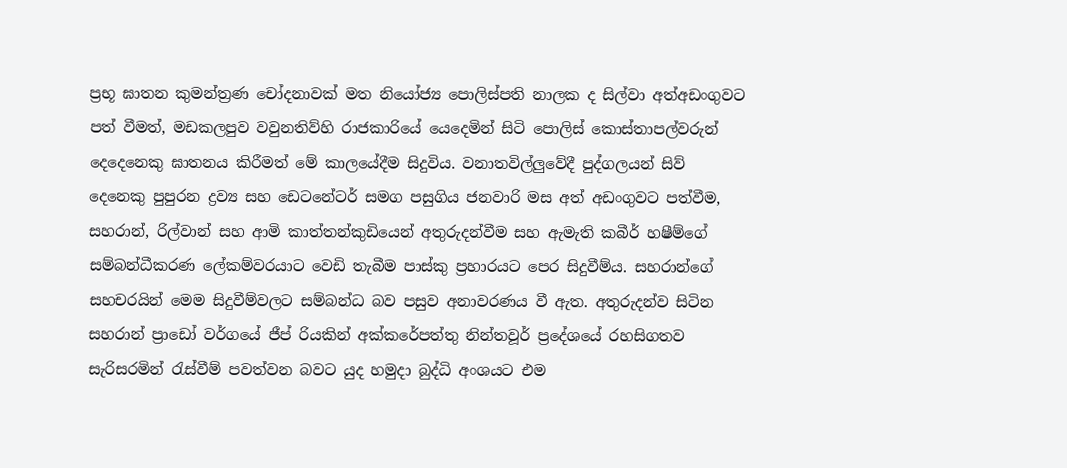ප්‍රභූ ඝාතන කුමන්ත්‍රණ චෝදනාවක් මත නියෝජ්‍ය පොලිස්පති නාලක ද සිල්වා අත්අඩංගුවට පත් වීමත්, මඩකලපුව වවුනතිව්හි රාජකාරියේ යෙදෙමින් සිටි පොලිස් කොස්තාපල්වරුන් දෙදෙනෙකු ඝාතනය කිරීමත් මේ කාලයේදීම සිදුවිය. වනාතවිල්ලුවේදී පුද්ගලයන් සිව් දෙනෙකු පුපුරන ද්‍රව්‍ය සහ ඩෙටනේටර් සමග පසුගිය ජනවාරි මස අත් අඩංගුවට පත්වීම, සහරාන්, රිල්වාන් සහ ආමි කාත්තන්කුඩියෙන් අතුරුදන්වීම සහ ඇමැති කබීර් හෂීම්ගේ සම්බන්ධීකරණ ලේකම්වරයාට වෙඩි තැබීම පාස්කු ප්‍රහාරයට පෙර සිදුවීම්ය. සහරාන්ගේ සහචරයින් මෙම සිදුවීම්වලට සම්බන්ධ බව පසුව අනාවරණය වී ඇත. අතුරුදන්ව සිටින සහරාන් ප්‍රාඩෝ වර්ගයේ ජීප් රියකින් අක්කරේපත්තු නින්තවූර් ප්‍රදේශයේ රහසිගතව සැරිසරමින් රැස්වීම් පවත්වන බවට යුද හමුදා බුද්ධි අංශයට එම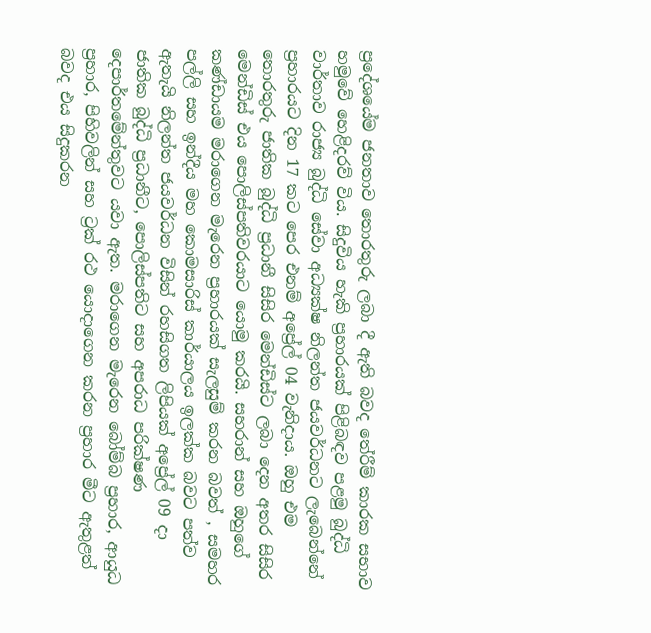ප්‍රදේශයේම ජනතාව තොරතුරු ලබා දී ඇති බවද තේරීම් කාරක සභාව හමුවේ හෙළිදරව් විය. සිදුවිය හැකි ප්‍රහාරයක් පිළිබඳව පළමු බුද්ධි වාර්තාව රාජ්‍ය බුද්ධි සේවා අධ්‍යක්ෂ නිලන්ත ජයවර්ධනට ලැබෙන්නේ ප්‍රහාරයට දින 17 කට පෙර එනම් අප්‍රේල් 04 වැනිදාය. ඔහු එම තොරතුරු ජාතික බුද්ධි ප්‍රධානී සිසිර මෙන්ඩිස්ට ලබා දෙන අතර සිසිර මෙන්ඩිස් එය පොලිස්පතිවරයාට යොමු කරයි. සහරාන් සහ ඔහුගේ කණ්ඩායම මරාගෙන මැරෙන ප්‍රහාරයක් සැලසුම් කරන බවත් , සමහර පල්ලි සහ ඉන්දීය මහ කොමසාරිස් කාර්යාලය ඉලක්ක බවට පත්ව ඇතැයි නිලන්ත ජයවර්ධන විසින් රහසිගත ලිපියක් අප්‍රේල් 09 දා ජාතික බුද්ධි ප්‍රධානීට, පොලිස්පතිට සහ අපරාධ පරික්ෂණ දෙපාර්තමේන්තුවට යවා ඇත. මරාගෙන මැරෙන බෝම්බ ප්‍රහාර, ආයුධ ප්‍රහාර, පිහිවලින් සහ ට්‍රක් රථ යොදාගෙන කරන ප්‍රහාර මීට ඇතුළත් බවද එය සිදුකරන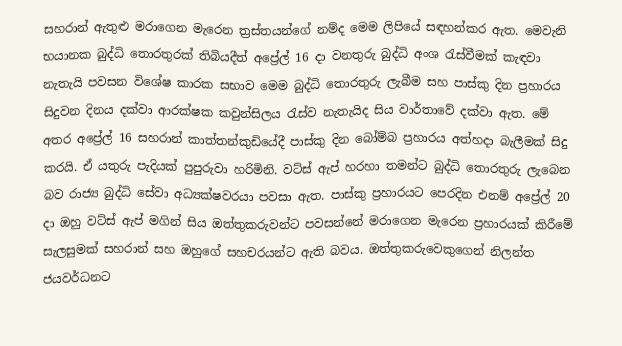සහරාන් ඇතුළු මරාගෙන මැරෙන ත්‍රස්තයන්ගේ නම්ද මෙම ලිපියේ සඳහන්කර ඇත. මෙවැනි භයානක බුද්ධි තොරතුරක් තිබියදීත් අප්‍රේල් 16 දා වනතුරු බුද්ධි අංශ රැස්වීමක් කැඳවා නැතැයි පවසන විශේෂ කාරක සභාව මෙම බුද්ධි තොරතුරු ලැබීම සහ පාස්කු දින ප්‍රහාරය සිදුවන දිනය දක්වා ආරක්ෂක කවුන්සිලය රැස්ව නැතැයිද සිය වාර්තාවේ දක්වා ඇත. මේ අතර අප්‍රේල් 16 සහරාන් කාත්තන්කුඩියේදී පාස්කු දින බෝම්බ ප්‍රහාරය අත්හදා බැලීමක් සිදු කරයි. ඒ යතුරු පැදියක් පුපුරුවා හරිමිනි. වට්ස් ඇප් හරහා තමන්ට බුද්ධි තොරතුරු ලැබෙන බව රාජ්‍ය බුද්ධි සේවා අධ්‍යක්ෂවරයා පවසා ඇත. පාස්කු ප්‍රහාරයට පෙරදින එනම් අප්‍රේල් 20 දා ඔහු වට්ස් ඇප් මගින් සිය ඔත්තුකරුවන්ට පවසන්නේ මරාගෙන මැරෙන ප්‍රහාරයක් කිරීමේ සැලසුමක් සහරාන් සහ ඔහුගේ සහචරයන්ට ඇති බවය. ඔත්තුකරුවෙකුගෙන් නිලන්ත ජයවර්ධනට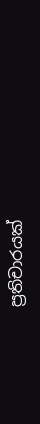ප්‍රතිචාරයක්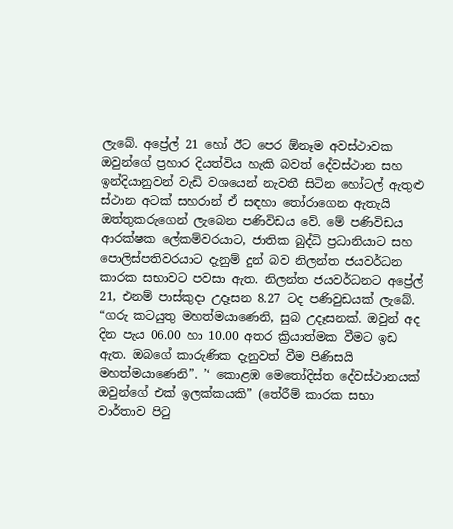ලැබේ. අප්‍රේල් 21 හෝ ඊට පෙර ඕනෑම අවස්ථාවක ඔවුන්ගේ ප්‍රහාර දියත්විය හැකි බවත් දේවස්ථාන සහ ඉන්දියානුවන් වැඩි වශයෙන් නැවතී සිටින හෝටල් ඇතුළු ස්ථාන අටක් සහරාන් ඒ සඳහා තෝරාගෙන ඇතැයි ඔත්තුකරුගෙන් ලැබෙන පණිවිඩය වේ. මේ පණිවිඩය ආරක්ෂක ලේකම්වරයාට, ජාතික බුද්ධි ප්‍රධානියාට සහ පොලිස්පතිවරයාට දැනුම් දුන් බව නිලන්ත ජයවර්ධන කාරක සභාවට පවසා ඇත. නිලන්ත ජයවර්ධනට අප්‍රේල් 21, එනම් පාස්කුදා උදෑසන 8.27 ටද පණිවුඩයක් ලැබේ. “ගරු කටයුතු මහත්මයාණෙනි, සුබ උදෑසනක්. ඔවුන් අද දින පැය 06.00 හා 10.00 අතර ක්‍රියාත්මක වීමට ඉඩ ඇත. ඔබගේ කාරුණික දැනුවත් වීම පිණිසයි මහත්මයාණෙනි”. ’‘ කොළඹ මෙතෝදිස්ත දේවස්ථානයක් ඔවුන්ගේ එක් ඉලක්කයකි” (තේරීම් කාරක සභා වාර්තාව පිටු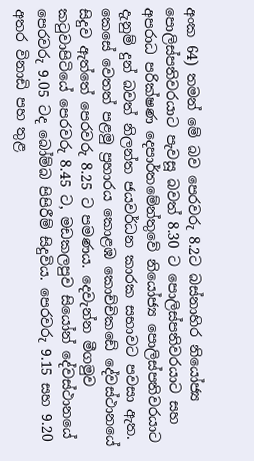අංක 64) තමන් මේ බව පෙරවරු 8.2ට බස්නාහිර නියෝජ්‍ය පොලිස්පතිවරයාට පැවසූ බවත් 8.30 ට පොලිස්පතිවරයාට සහ අපරාධ පරික්ෂණ දෙපාර්තමේන්තුවේ නියෝජ්‍ය පොලිස්පතිවරයාට දැනුම් දුන් බවත් නිලන්ත ජයවර්ධන කාරක සභාවට පවසා ඇත. කෙසේ වෙතත් පළමු ප්‍රහාරය කොළඹ කොච්චිකඩේ දේවස්ථානයේ සිදුව ඇත්තේ පෙරවරු 8.25 ට පමණය. දෙවැන්න මීගමුව කටුවාපිටියේ පෙරවරු 8.45 ට, මඩකලපුව සියෝන් දේවස්ථානයේ පෙරවරු 9.05 ටද බෝම්බ පිපිරීම් සිදුවිය. පෙරවරු 9.15 සහ 9.20 අතර විනාඩි පහ තුළ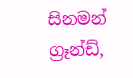සිනමන් ග්‍රෑන්ඩ්,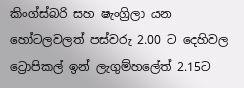කිංග්ස්බරි සහ ෂැංග්‍රිලා යන හෝටලවලත් පස්වරු 2.00 ට දෙහිවල ට්‍රොපිකල් ඉන් ලැගුම්හලේත් 2.15ට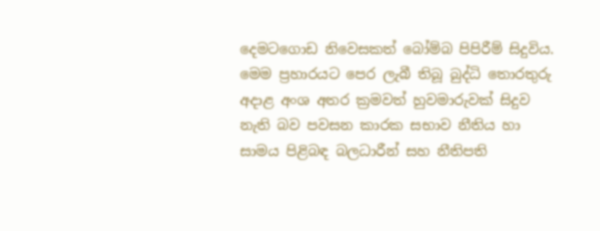දෙමටගොඩ නිවෙසකත් බෝම්බ පිපිරීම් සිදුවිය. මෙම ප්‍රහාරයට පෙර ලැබී තිබූ බුද්ධි තොරතුරු අදාළ අංශ අතර ක්‍රමවත් හුවමාරුවක් සිදුව නැති බව පවසන කාරක සභාව නීතිය හා සාමය පිළිබඳ බලධාරීන් සහ නීතිපති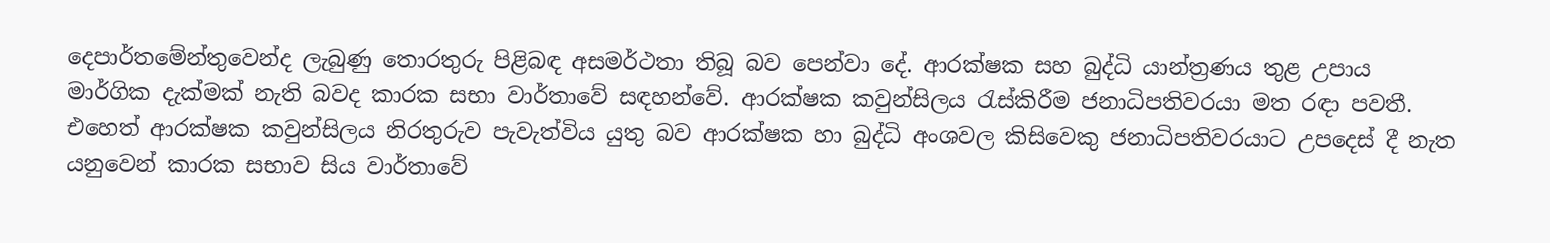දෙපාර්තමේන්තුවෙන්ද ලැබුණු තොරතුරු පිළිබඳ අසමර්ථතා තිබූ බව පෙන්වා දේ. ආරක්ෂක සහ බුද්ධි යාන්ත්‍රණය තුළ උපාය මාර්ගික දැක්මක් නැති බවද කාරක සභා වාර්තාවේ සඳහන්වේ. ආරක්ෂක කවුන්සිලය රැස්කිරීම ජනාධිපතිවරයා මත රඳා පවතී. එහෙත් ආරක්ෂක කවුන්සිලය නිරතුරුව පැවැත්විය යුතු බව ආරක්ෂක හා බුද්ධි අංශවල කිසිවෙකු ජනාධිපතිවරයාට උපදෙස් දී නැත යනුවෙන් කාරක සභාව සිය වාර්තාවේ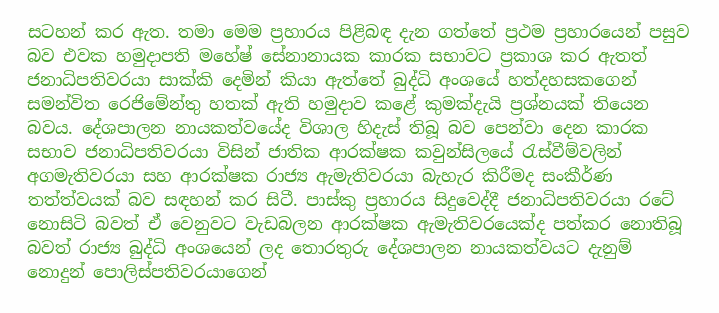සටහන් කර ඇත. තමා මෙම ප්‍රහාරය පිළිබඳ දැන ගත්තේ ප්‍රථම ප්‍රහාරයෙන් පසුව බව එවක හමුදාපති මහේෂ් සේනානායක කාරක සභාවට ප්‍රකාශ කර ඇතත් ජනාධිපතිවරයා සාක්කි දෙමින් කියා ඇත්තේ බුද්ධි අංශයේ හත්දහසකගෙන් සමන්විත රෙජිමේන්තු හතක් ඇති හමුදාව කළේ කුමක්දැයි ප්‍රශ්නයක් තියෙන බවය. දේශපාලන නායකත්වයේද විශාල හිදැස් තිබූ බව පෙන්වා දෙන කාරක සභාව ජනාධිපතිවරයා විසින් ජාතික ආරක්ෂක කවුන්සිලයේ රැස්වීම්වලින් අගමැතිවරයා සහ ආරක්ෂක රාජ්‍ය ඇමැතිවරයා බැහැර කිරීමද සංකීර්ණ තත්ත්වයක් බව සඳහන් කර සිටී. පාස්කු ප්‍රහාරය සිදුවෙද්දී ජනාධිපතිවරයා රටේ නොසිටි බවත් ඒ වෙනුවට වැඩබලන ආරක්ෂක ඇමැතිවරයෙක්ද පත්කර නොතිබූ බවත් රාජ්‍ය බුද්ධි අංශයෙන් ලද තොරතුරු දේශපාලන නායකත්වයට දැනුම් නොදුන් පොලිස්පතිවරයාගෙන්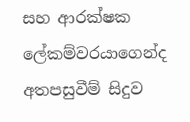සහ ආරක්ෂක ලේකම්වරයාගෙන්ද අතපසුවීම් සිදුව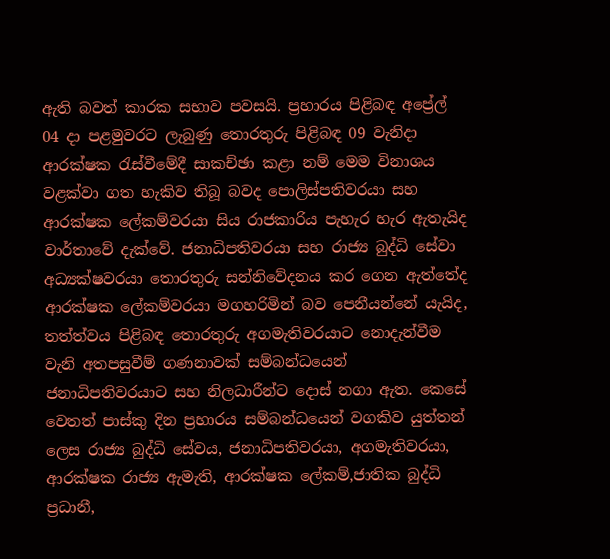ඇති බවත් කාරක සභාව පවසයි. ප්‍රහාරය පිළිබඳ අප්‍රේල් 04 දා පළමුවරට ලැබුණු තොරතුරු පිළිබඳ 09 වැනිදා ආරක්ෂක රැස්වීමේදී සාකච්ඡා කළා නම් මෙම විනාශය වළක්වා ගත හැකිව තිබූ බවද පොලිස්පතිවරයා සහ ආරක්ෂක ලේකම්වරයා සිය රාජකාරිය පැහැර හැර ඇතැයිද වාර්තාවේ දැක්වේ. ජනාධිපතිවරයා සහ රාජ්‍ය බුද්ධි සේවා අධ්‍යක්ෂවරයා තොරතුරු සන්නිවේදනය කර ගෙන ඇත්තේද ආරක්ෂක ලේකම්වරයා මගහරිමින් බව පෙනීයන්නේ යැයිද, තත්ත්වය පිළිබඳ තොරතුරු අගමැතිවරයාට නොදැන්වීම වැනි අතපසුවීම් ගණනාවක් සම්බන්ධයෙන් ජනාධිපතිවරයාට සහ නිලධාරීන්ට දොස් නගා ඇත. කෙසේ වෙතත් පාස්කු දින ප්‍රහාරය සම්බන්ධයෙන් වගකිව යුත්තන් ලෙස රාජ්‍ය බුද්ධි සේවය, ජනාධිපතිවරයා, අගමැතිවරයා, ආරක්ෂක රාජ්‍ය ඇමැති, ආරක්ෂක ලේකම්,ජාතික බුද්ධි ප්‍රධානී,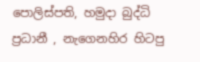පොලිස්පති, හමුදා බුද්ධි ප්‍රධානී , නැගෙනහිර හිටපු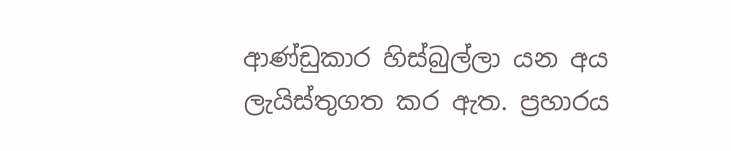ආණ්ඩුකාර හිස්බුල්ලා යන අය ලැයිස්තුගත කර ඇත. ප්‍රහාරය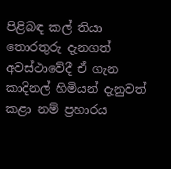පිළිබඳ කල් තියා තොරතුරු දැනගත් අවස්ථාවේදී ඒ ගැන කාදිනල් හිමියන් දැනුවත් කළා නම් ප්‍රහාරය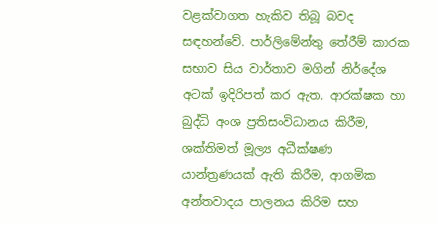වළක්වාගත හැකිව තිබූ බවද සඳහන්වේ. පාර්ලිමේන්තු තේරීම් කාරක සභාව සිය වාර්තාව මගින් නිර්දේශ අටක් ඉදිරිපත් කර ඇත. ආරක්ෂක හා බුද්ධි අංශ ප්‍රතිසංවිධානය කිරීම, ශක්තිමත් මූල්‍ය අධීක්ෂණ යාන්ත්‍රණයක් ඇති කිරීම, ආගමික අන්තවාදය පාලනය කිරිම සහ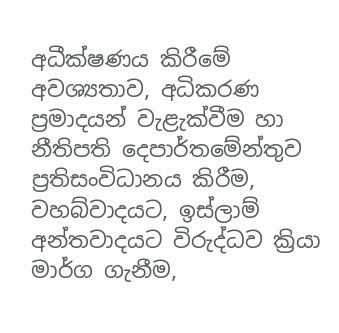අධීක්ෂණය කිරීමේ අවශ්‍යතාව, අධිකරණ ප්‍රමාදයන් වැළැක්වීම හා නීතිපති දෙපාර්තමේන්තුව ප්‍රතිසංවිධානය කිරීම, වහබ්වාදයට, ඉස්ලාම් අන්තවාදයට විරුද්ධව ක්‍රියා මාර්ග ගැනීම,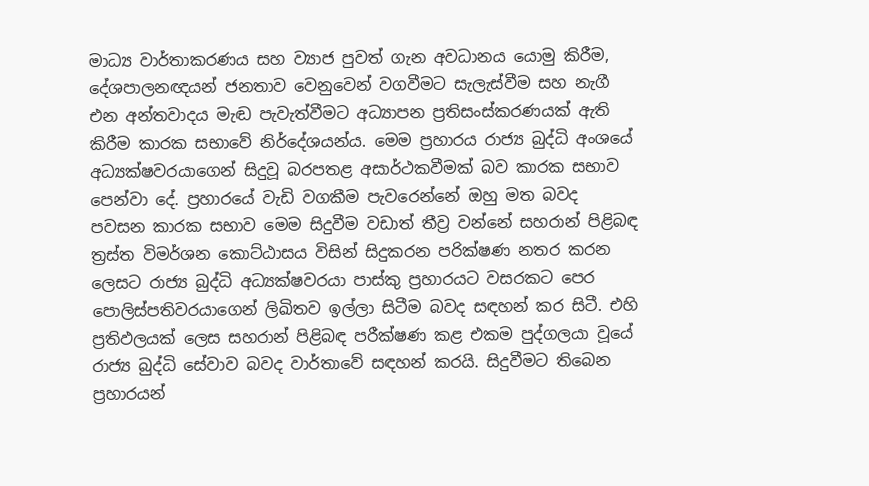මාධ්‍ය වාර්තාකරණය සහ ව්‍යාජ පුවත් ගැන අවධානය යොමු කිරීම, දේශපාලනඥයන් ජනතාව වෙනුවෙන් වගවීමට සැලැස්වීම සහ නැගී එන අන්තවාදය මැඬ පැවැත්වීමට අධ්‍යාපන ප්‍රතිසංස්කරණයක් ඇති කිරීම කාරක සභාවේ නිර්දේශයන්ය. මෙම ප්‍රහාරය රාජ්‍ය බුද්ධි අංශයේ අධ්‍යක්ෂවරයාගෙන් සිදුවූ බරපතළ අසාර්ථකවීමක් බව කාරක සභාව පෙන්වා දේ. ප්‍රහාරයේ වැඩි වගකීම පැවරෙන්නේ ඔහු මත බවද පවසන කාරක සභාව මෙම සිදුවීම වඩාත් තීව්‍ර වන්නේ සහරාන් පිළිබඳ ත්‍රස්ත විමර්ශන කොට්ඨාසය විසින් සිදුකරන පරික්ෂණ නතර කරන ලෙසට රාජ්‍ය බුද්ධි අධ්‍යක්ෂවරයා පාස්කු ප්‍රහාරයට වසරකට පෙර පොලිස්පතිවරයාගෙන් ලිඛිතව ඉල්ලා සිටීම බවද සඳහන් කර සිටී. එහි ප්‍රතිඵලයක් ලෙස සහරාන් පිළිබඳ පරීක්ෂණ කළ එකම පුද්ගලයා වූයේ රාජ්‍ය බුද්ධි සේවාව බවද වාර්තාවේ සඳහන් කරයි. සිදුවීමට තිබෙන ප්‍රහාරයන්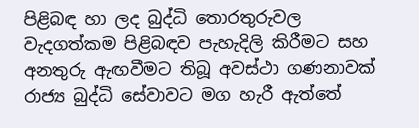පිළිබඳ හා ලද බුද්ධි තොරතුරුවල වැදගත්කම පිළිබඳව පැහැදිලි කිරීමට සහ අනතුරු ඇඟවීමට තිබූ අවස්ථා ගණනාවක් රාජ්‍ය බුද්ධි සේවාවට මග හැරී ඇත්තේ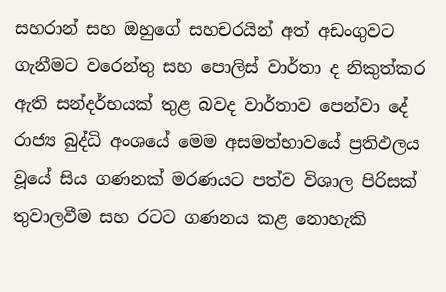සහරාන් සහ ඔහුගේ සහචරයින් අත් අඩංගුවට ගැනීමට වරෙන්තු සහ පොලිස් වාර්තා ද නිකුත්කර ඇති සන්දර්භයක් තුළ බවද වාර්තාව පෙන්වා දේ රාජ්‍ය බුද්ධි අංශයේ මෙම අසමත්භාවයේ ප්‍රතිඵලය වූයේ සිය ගණනක් මරණයට පත්ව විශාල පිරිසක් තුවාලවීම සහ රටට ගණනය කළ නොහැකි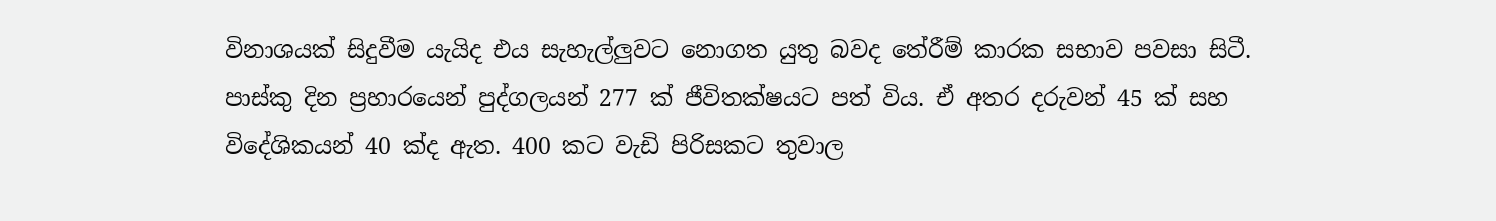විනාශයක් සිදුවීම යැයිද එය සැහැල්ලුවට නොගත යුතු බවද තේරීම් කාරක සභාව පවසා සිටී. පාස්කු දින ප්‍රහාරයෙන් පුද්ගලයන් 277 ක් ජීවිතක්ෂයට පත් විය. ඒ අතර දරුවන් 45 ක් සහ විදේශිකයන් 40 ක්ද ඇත. 400 කට වැඩි පිරිසකට තුවාල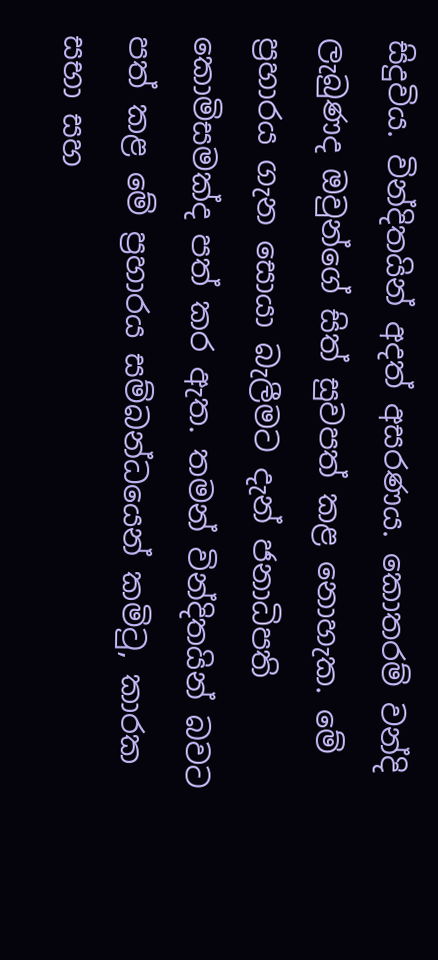සිදුවිය. වින්දිතයින් අදත් අසරණය. කොතරම් වන්දි ලැබුණද ඔවුන්ගේ සිත් සුවපත් කළ නොහැක. මේ ප්‍රහාරය ගැන සොයා බැලීමට දැන් ජනාධිපති කොමිසමක්ද පත් කර ඇත. තමන් වින්දිතයින් බවට පත් කළ මේ ප්‍රහාරය සම්බන්ධයෙන් කමිටු, කාරක සභා සහ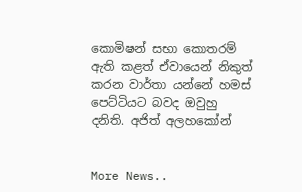කොමිෂන් සභා කොතරම් ඇති කළත් ඒවායෙන් නිකුත් කරන වාර්තා යන්නේ හමස් පෙට්ටියට බවද ඔවුහු දනිති. අජිත් අලහකෝන්


More News..